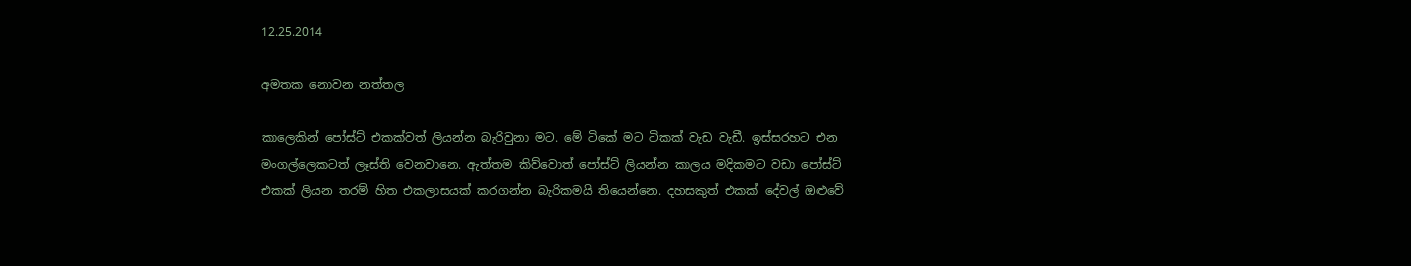12.25.2014

අමතක නොවන නත්තල

කාලෙකින් පෝස්ට් එකක්වත් ලියන්න බැරිවුනා මට. මේ ටිකේ මට ටිකක් වැඩ වැඩී. ඉස්සරහට එන මංගල්ලෙකටත් ලෑස්ති වෙනවානෙ. ඇත්තම කිව්වොත් පෝස්ට් ලියන්න කාලය මදිකමට වඩා පෝස්ට් එකක් ලියන තරම් හිත එකලාසයක් කරගන්න බැරිකමයි තියෙන්නෙ. දහසකුත් එකක් දේවල් ඔළුවේ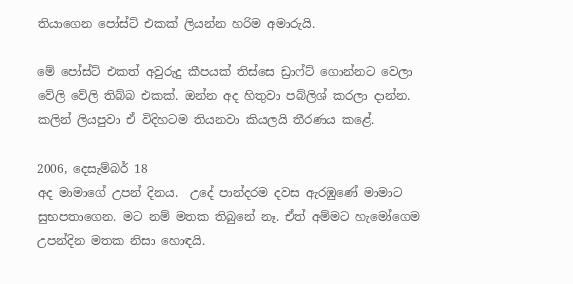තියාගෙන පෝස්ට් එකක් ලියන්න හරිම අමාරුයි.

මේ පෝස්ට් එකත් අවුරුදු කීපයක් තිස්සෙ ඩ්‍රාෆ්ට් ගොන්නට වෙලා වේලි වේලි තිබ්බ එකක්. ඔන්න අද හිතුවා පබ්ලිශ් කරලා දාන්න. කලින් ලියපුවා ඒ විදිහටම තියනවා කියලයි තීරණය කළේ.

2006, දෙසැම්බර් 18
අද මාමාගේ උපන් දිනය.  උදේ පාන්දරම දවස ඇරඹුණේ මාමාට සුභපතාගෙන. මට නම් මතක තිබුනේ නෑ. ඒත් අම්මට හැමෝගෙම උපන්දින මතක නිසා හොඳයි.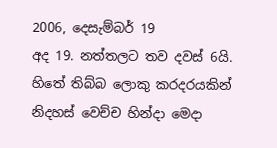2006, දෙසැම්බර් 19
අද 19. නත්තලට තව දවස් 6යි. හිතේ තිබ්බ ලොකු කරදරයකින් නිදහස් වෙච්ච හින්දා මෙදා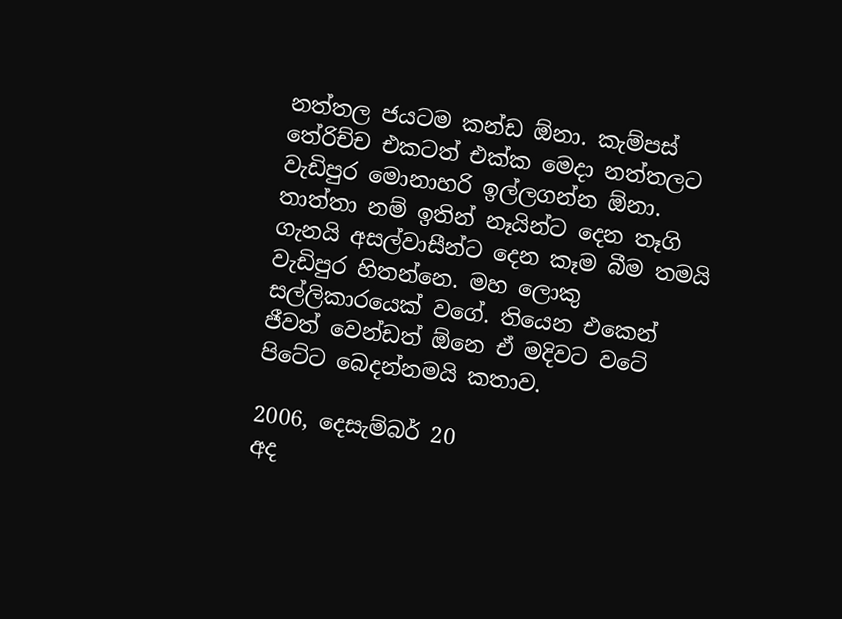නත්තල ජයටම කන්ඩ ඕනා. කැම්පස් තේරිච්ච එකටත් එක්ක මෙදා නත්තලට වැඩිපුර මොනාහරි ඉල්ලගන්න ඕනා. තාත්තා නම් ඉතින් නෑයින්ට දෙන තෑගි ගැනයි අසල්වාසීන්ට දෙන කෑම බීම තමයි වැඩිපුර හිතන්නෙ. මහ ලොකු සල්ලිකාරයෙක් වගේ. තියෙන එකෙන් ජීවත් වෙන්ඩත් ඕනෙ ඒ මදිවට වටේ පිටේට බෙදන්නමයි කතාව.

2006, දෙසැම්බර් 20
අද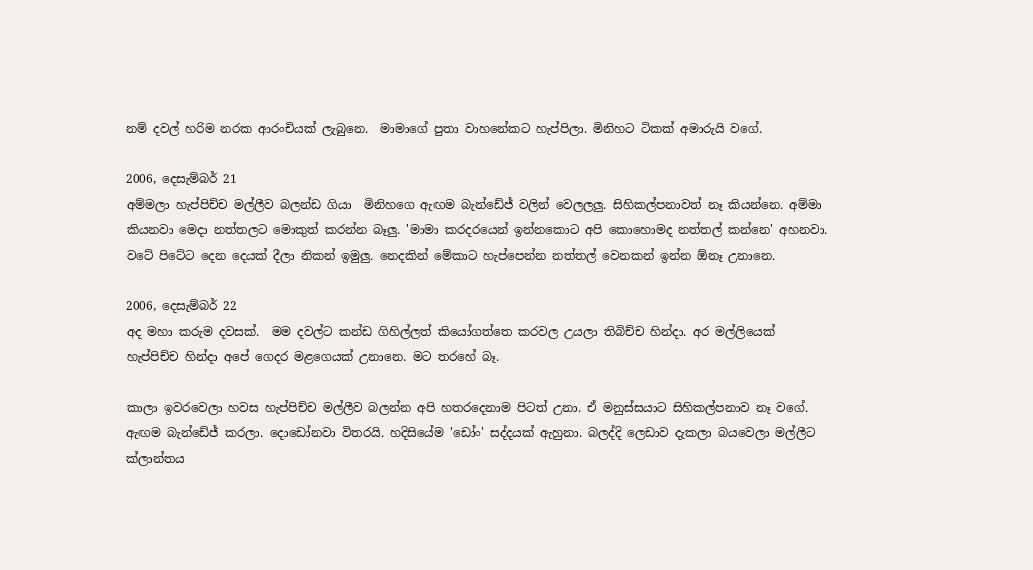නම් දවල් හරිම නරක ආරංචියක් ලැබුනෙ.  මාමාගේ පුතා වාහනේකට හැප්පිලා. මිනිහට ටිකක් අමාරුයි වගේ.

2006, දෙසැම්බර් 21
අම්මලා හැප්පිච්ච මල්ලීව බලන්ඩ ගියා  මිනිහගෙ ඇඟම බැන්ඩේජ් වලින් වෙලලලු. සිහිකල්පනාවත් නෑ කියන්නෙ. අම්මා කියනවා මෙදා නත්තලට මොකුත් කරන්න බෑලු. 'මාමා කරදරයෙන් ඉන්නකොට අපි කොහොමද නත්තල් කන්නෙ' අහනවා. වටේ පිටේට දෙන දෙයක් දීලා නිකන් ඉමුලු. නෙදකින් මේකාට හැප්පෙන්න නත්තල් වෙනකන් ඉන්න ඕනෑ උනානෙ.

2006, දෙසැම්බර් 22
අද මහා කරුම දවසක්.  මම දවල්ට කන්ඩ ගිහිල්ලත් කියෝගත්තෙ කරවල උයලා තිබිච්ච හින්දා. අර මල්ලියෙක්  හැප්පිච්ච හින්දා අපේ ගෙදර මළගෙයක් උනානෙ. මට තරහේ බෑ.

කාලා ඉවරවෙලා හවස හැප්පිච්ච මල්ලීව බලන්න අපි හතරදෙනාම පිටත් උනා. ඒ මනුස්සයාට සිහිකල්පනාව නෑ වගේ. ඇඟම බැන්ඩේජ් කරලා. දොඩෝනවා විතරයි. හදිසියේම 'ඩෝං' සද්දයක් ඇහුනා. බලද්දි ලෙඩාව දැකලා බයවෙලා මල්ලීට ක්ලාන්තය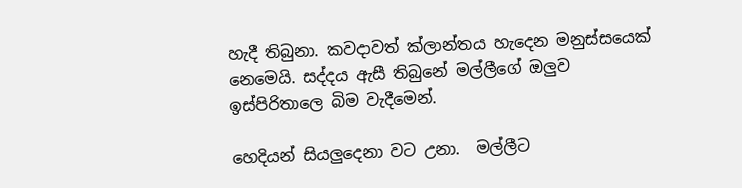හැදී තිබුනා. කවදාවත් ක්ලාන්තය හැදෙන මනුස්සයෙක් නෙමෙයි. සද්දය ඇසී තිබුනේ මල්ලීගේ ඔලුව ඉස්පිරිතාලෙ බිම වැදීමෙන්.

හෙදියන් සියලුදෙනා වට උනා.  මල්ලීට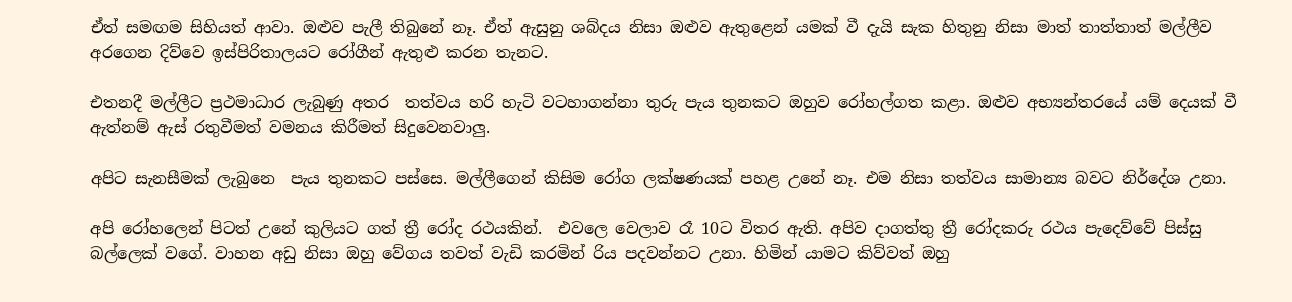ඒත් සමඟම සිහියත් ආවා. ඔළුව පැලී තිබුනේ නෑ. ඒත් ඇසුනු ශබ්දය නිසා ඔළුව ඇතුළෙන් යමක් වී දැයි සැක හිතුනු නිසා මාත් තාත්තාත් මල්ලීව අරගෙන දිව්වෙ ඉස්පිරිතාලයට රෝගීන් ඇතුළු කරන තැනට.

එතනදී මල්ලීට ප්‍රථමාධාර ලැබුණු අතර  තත්වය හරි හැටි වටහාගන්නා තුරු පැය තුනකට ඔහුව රෝහල්ගත කළා. ඔළුව අභ්‍යන්තරයේ යම් දෙයක් වී ඇත්නම් ඇස් රතුවීමත් වමනය කිරීමත් සිදුවෙනවාලු.

අපිට සැනසීමක් ලැබුනෙ  පැය තුනකට පස්සෙ. මල්ලීගෙන් කිසිම රෝග ලක්ෂණයක් පහළ උනේ නෑ. එම නිසා තත්වය සාමාන්‍ය බවට නිර්දේශ උනා.

අපි රෝහලෙන් පිටත් උනේ කුලියට ගත් ත්‍රී රෝද රථයකින්.  එවලෙ වෙලාව රෑ 10ට විතර ඇති. අපිව දාගත්තු ත්‍රී රෝදකරු රථය පැදෙව්වේ පිස්සු බල්ලෙක් වගේ. වාහන අඩු නිසා ඔහු වේගය තවත් වැඩි කරමින් රිය පදවන්නට උනා. හිමින් යාමට කිව්වත් ඔහු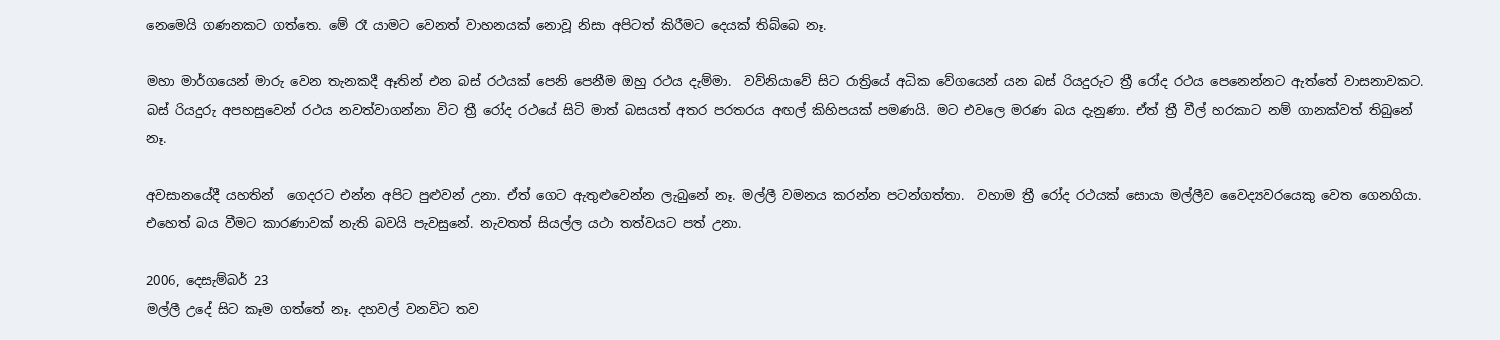නෙමෙයි ගණනකට ගත්තෙ. මේ රෑ යාමට වෙනත් වාහනයක් නොවූ නිසා අපිටත් කිරීමට දෙයක් තිබ්බෙ නෑ.

මහා මාර්ගයෙන් මාරු වෙන තැනකදී ඈතින් එන බස් රථයක් පෙනි පෙනීම ඔහු රථය දැම්මා.  වව්නියාවේ සිට රාත්‍රියේ අධික වේගයෙන් යන බස් රියදුරුට ත්‍රී රෝද රථය පෙනෙන්නට ඇත්තේ වාසනාවකට. බස් රියදුරු අපහසුවෙන් රථය නවත්වාගන්නා විට ත්‍රී රෝද රථයේ සිටි මාත් බසයත් අතර පරතරය අඟල් කිහිපයක් පමණයි. මට එවලෙ මරණ බය දැනුණා. ඒත් ත්‍රී වීල් හරකාට නම් ගානක්වත් තිබුනේ නෑ.

අවසානයේදී යහතින්  ගෙදරට එන්න අපිට පුළුවන් උනා. ඒත් ගෙට ඇතුළුවෙන්න ලැබුනේ නෑ. මල්ලී වමනය කරන්න පටන්ගත්තා.  වහාම ත්‍රී රෝද රථයක් සොයා මල්ලීව වෛද්‍යවරයෙකු වෙත ගෙනගියා. එහෙත් බය වීමට කාරණාවක් නැති බවයි පැවසුනේ. නැවතත් සියල්ල යථා තත්වයට පත් උනා.

2006, දෙසැම්බර් 23
මල්ලී උදේ සිට කෑම ගත්තේ නෑ. දහවල් වනවිට තව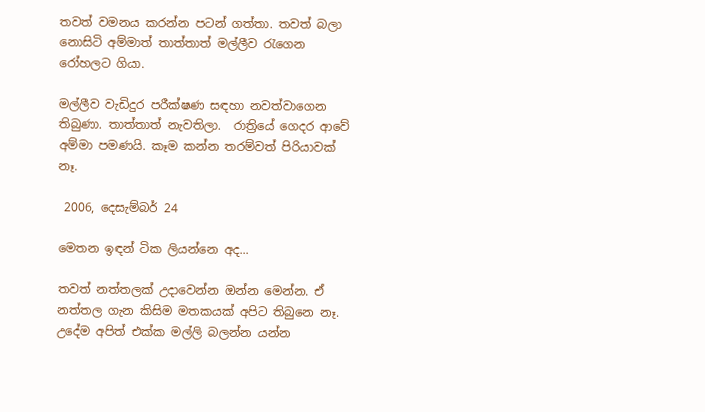තවත් වමනය කරන්න පටන් ගත්තා. තවත් බලා නොසිටි අම්මාත් තාත්තාත් මල්ලීව රැගෙන රෝහලට ගියා.

මල්ලීව වැඩිදුර පරීක්ෂණ සඳහා නවත්වාගෙන තිබුණා. තාත්තාත් නැවතිලා.  රාත්‍රියේ ගෙදර ආවේ අම්මා පමණයි. කෑම කන්න තරම්වත් පිරියාවක් නෑ.

 2006, දෙසැම්බර් 24

මෙතන ඉඳන් ටික ලියන්නෙ අද...

තවත් නත්තලක් උදාවෙන්න ඔන්න මෙන්න. ඒ නත්තල ගැන කිසිම මතකයක් අපිට තිබුනෙ නෑ. උදේම අපිත් එක්ක මල්ලි බලන්න යන්න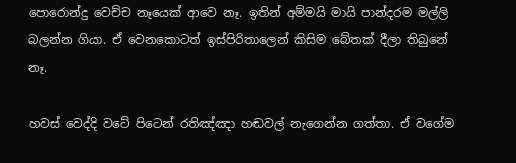පොරොන්දු වෙච්ච නෑයෙක් ආවෙ නෑ. ඉතින් අම්මයි මායි පාන්දරම මල්ලි බලන්න ගියා. ඒ වෙනකොටත් ඉස්පිරිතාලෙන් කිසිම බේතක් දීලා තිබුනේ නෑ.

හවස් වෙද්දි වටේ පිටෙන් රතිඤ්ඤා හඬවල් නැගෙන්න ගත්තා. ඒ වගේම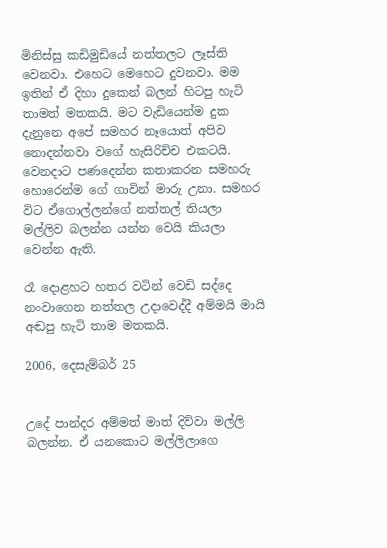මිනිස්සු කඩිමුඩියේ නත්තලට ලෑස්ති වෙනවා. එහෙට මෙහෙට දුවනවා. මම ඉතින් ඒ දිහා දුකෙන් බලන් හිටපු හැටි තාමත් මතකයි. මට වැඩියෙන්ම දුක දැනුනෙ අපේ සමහර නෑයොත් අපිව නොදන්නවා වගේ හැසිරිච්ච එකටයි. වෙනදාට පණදෙන්න කතාකරන සමහරු හොරෙන්ම ගේ ගාවින් මාරු උනා. සමහර විට ඒගොල්ලන්ගේ නත්තල් තියලා මල්ලිව බලන්න යන්න වෙයි කියලා වෙන්න ඇති.

රෑ දොළහට හතර වටින් වෙඩි සද්දෙ නංවාගෙන නත්තල උදාවෙද්දී අම්මයි මායි අඬපු හැටි තාම මතකයි.

2006, දෙසැම්බර් 25


උදේ පාන්දර අම්මත් මාත් දිව්වා මල්ලි බලන්න. ඒ යනකොට මල්ලිලාගෙ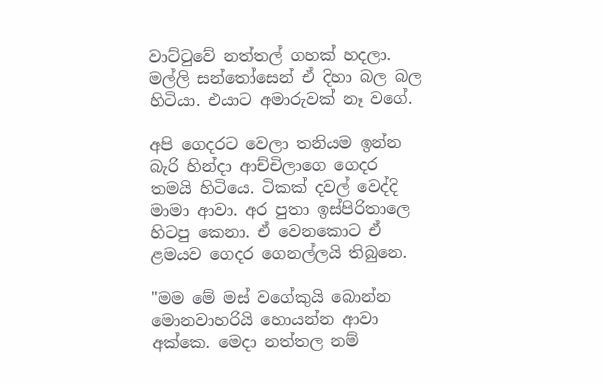වාට්ටුවේ නත්තල් ගහක් හදලා. මල්ලි සන්තෝසෙන් ඒ දිහා බල බල හිටියා. එයාට අමාරුවක් නෑ වගේ.

අපි ගෙදරට වෙලා තනියම ඉන්න බැරි හින්දා ආච්චිලාගෙ ගෙදර තමයි හිටියෙ. ටිකක් දවල් වෙද්දි මාමා ආවා. අර පුතා ඉස්පිරිතාලෙ හිටපු කෙනා. ඒ වෙනකොට ඒ ළමයව ගෙදර ගෙනල්ලයි තිබුනෙ.

"මම මේ මස් වගේකුයි බොන්න මොනවාහරියි හොයන්න ආවා අක්කෙ. මෙදා නත්තල නම්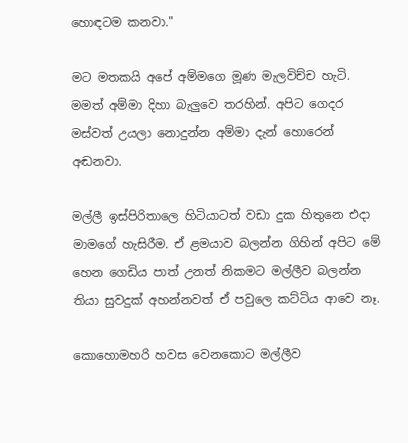හොඳටම කනවා."

මට මතකයි අපේ අම්මගෙ මූණ මැලවිච්ච හැටි. මමත් අම්මා දිහා බැලුවෙ තරහින්. අපිට ගෙදර මස්වත් උයලා නොදුන්න අම්මා දැන් හොරෙන් අඬනවා.

මල්ලී ඉස්පිරිතාලෙ හිටියාටත් වඩා දුක හිතුනෙ එදා මාමගේ හැසිරීම. ඒ ළමයාව බලන්න ගිහින් අපිට මේ හෙන ගෙඩිය පාත් උනත් නිකමට මල්ලීව බලන්න තියා සුවදුක් අහන්නවත් ඒ පවුලෙ කට්ටිය ආවෙ නෑ.

කොහොමහරි හවස වෙනකොට මල්ලීව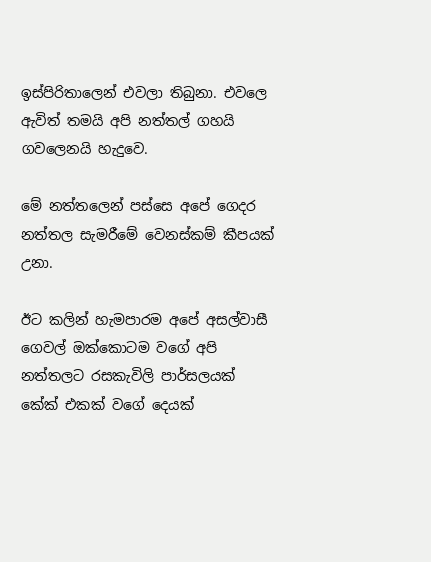ඉස්පිරිතාලෙන් එවලා තිබුනා. එවලෙ ඇවිත් තමයි අපි නත්තල් ගහයි ගවලෙනයි හැදුවෙ.

මේ නත්තලෙන් පස්සෙ අපේ ගෙදර නත්තල සැමරීමේ වෙනස්කම් කීපයක් උනා.

ඊට කලින් හැමපාරම අපේ අසල්වාසී ගෙවල් ඔක්කොටම වගේ අපි නත්තලට රසකැවිලි පාර්සලයක් කේක් එකක් වගේ දෙයක්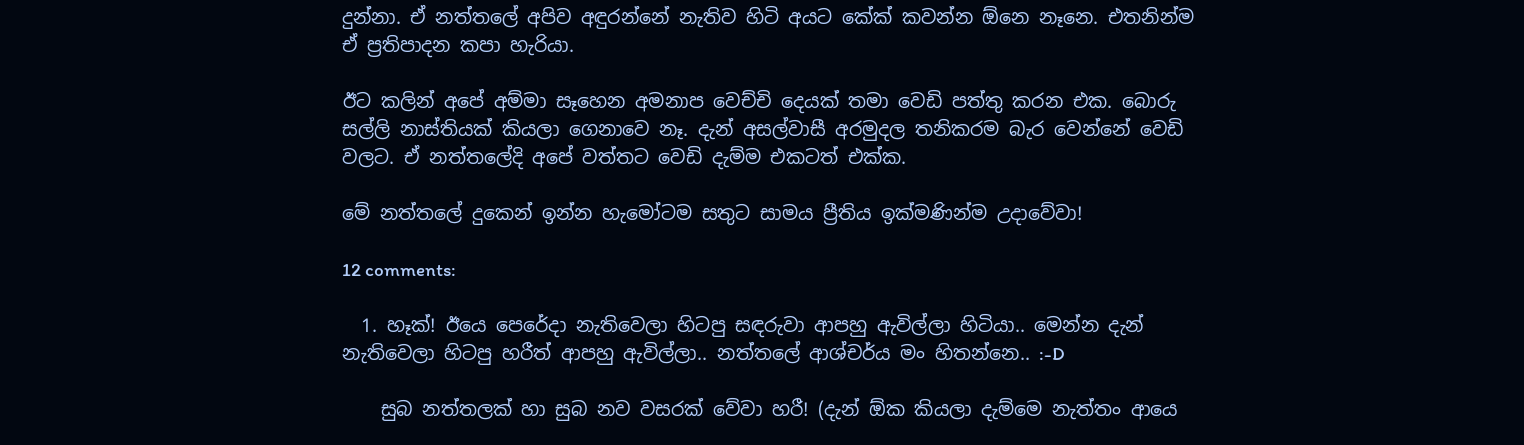දුන්නා. ඒ නත්තලේ අපිව අඳුරන්නේ නැතිව හිටි අයට කේක් කවන්න ඕනෙ නෑනෙ. එතනින්ම ඒ ප්‍රතිපාදන කපා හැරියා.

ඊට කලින් අපේ අම්මා සෑහෙන අමනාප වෙච්චි දෙයක් තමා වෙඩි පත්තු කරන එක. බොරු සල්ලි නාස්තියක් කියලා ගෙනාවෙ නෑ. දැන් අසල්වාසී අරමුදල තනිකරම බැර වෙන්නේ වෙඩි වලට. ඒ නත්තලේදි අපේ වත්තට වෙඩි දැම්ම එකටත් එක්ක.

මේ නත්තලේ දුකෙන් ඉන්න හැමෝටම සතුට සාමය ප්‍රීතිය ඉක්මණින්ම උදාවේවා!

12 comments:

  1. හෑක්! ඊයෙ පෙරේදා නැතිවෙලා හිටපු සඳරුවා ආපහු ඇවිල්ලා හිටියා.. මෙන්න දැන් නැතිවෙලා හිටපු හරීත් ආපහු ඇවිල්ලා.. නත්තලේ ආශ්චර්ය මං හිතන්නෙ.. :-D

    සුබ නත්තලක් හා සුබ නව වසරක් වේවා හරී! (දැන් ඕක කියලා දැම්මෙ නැත්තං ආයෙ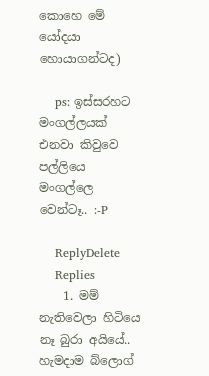කොහෙ මේ යෝදයා හොයාගන්ටද)

    ps: ඉස්සරහට මංගල්ලයක් එනවා කිවුවෙ පල්ලියෙ මංගල්ලෙ වෙන්ටෑ.. :-P

    ReplyDelete
    Replies
    1. මම් නැතිවෙලා හිටියෙ නෑ බුරා අයියේ.. හැමදාම බ්ලොග්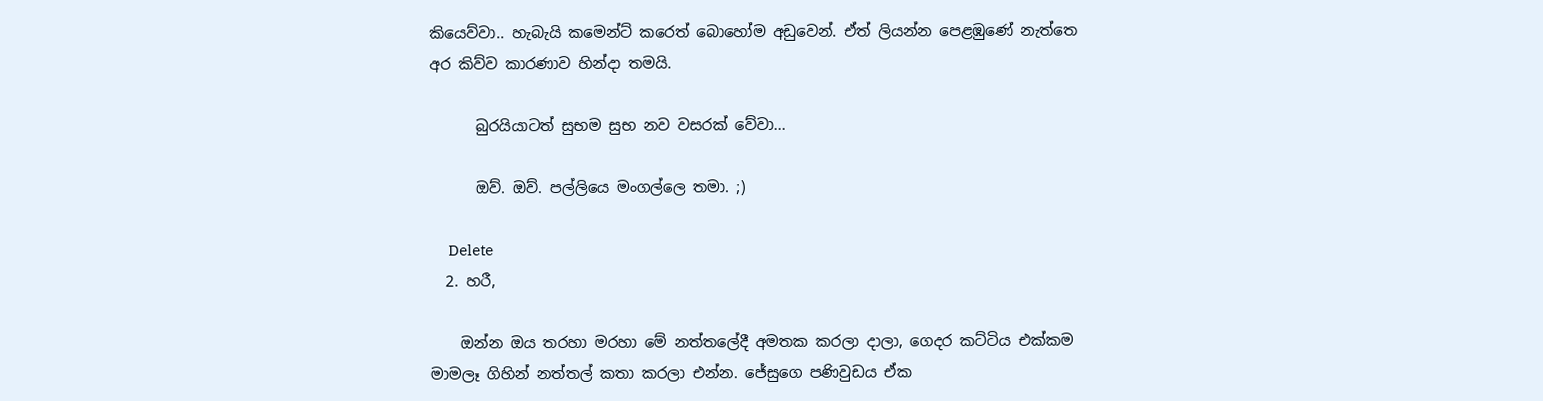කියෙව්වා.. හැබැයි කමෙන්ට් කරෙත් බොහෝම අඩුවෙන්. ඒත් ලියන්න පෙළඹුණේ නැත්තෙ අර කිව්ව කාරණාව හින්දා තමයි.

      බුරයියාටත් සුභම සුභ නව වසරක් වේවා...

      ඔව්. ඔව්. පල්ලියෙ මංගල්ලෙ තමා. ;)

      Delete
  2. හරී,

    ඔන්න ඔය තරහා මරහා මේ නත්තලේදී අමතක කරලා දාලා, ගෙදර කට්ටිය එක්කම මාමලෑ ගිහින් නත්තල් කතා කරලා එන්න. ජේසුගෙ පණිවුඩය ඒක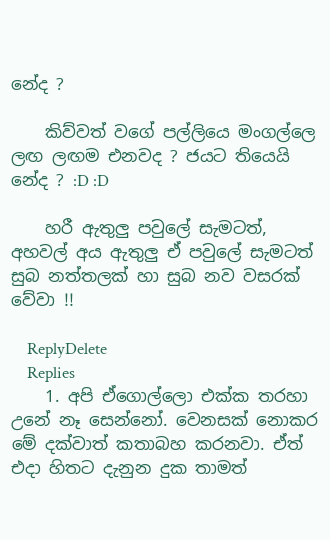නේද ?

    කිව්වත් වගේ පල්ලියෙ මංගල්ලෙ ලඟ ලඟම එනවද ? ජයට තියෙයි නේද ? :D :D

    හරී ඇතුලු පවුලේ සැමටත්, අහවල් අය ඇතුලු ඒ පවුලේ සැමටත් සුබ නත්තලක් හා සුබ නව වසරක් වේවා !!

    ReplyDelete
    Replies
    1. අපි ඒගොල්ලො එක්ක තරහා උනේ නෑ සෙන්නෝ. වෙනසක් නොකර මේ දක්වාත් කතාබහ කරනවා. ඒත් එදා හිතට දැනුන දුක තාමත්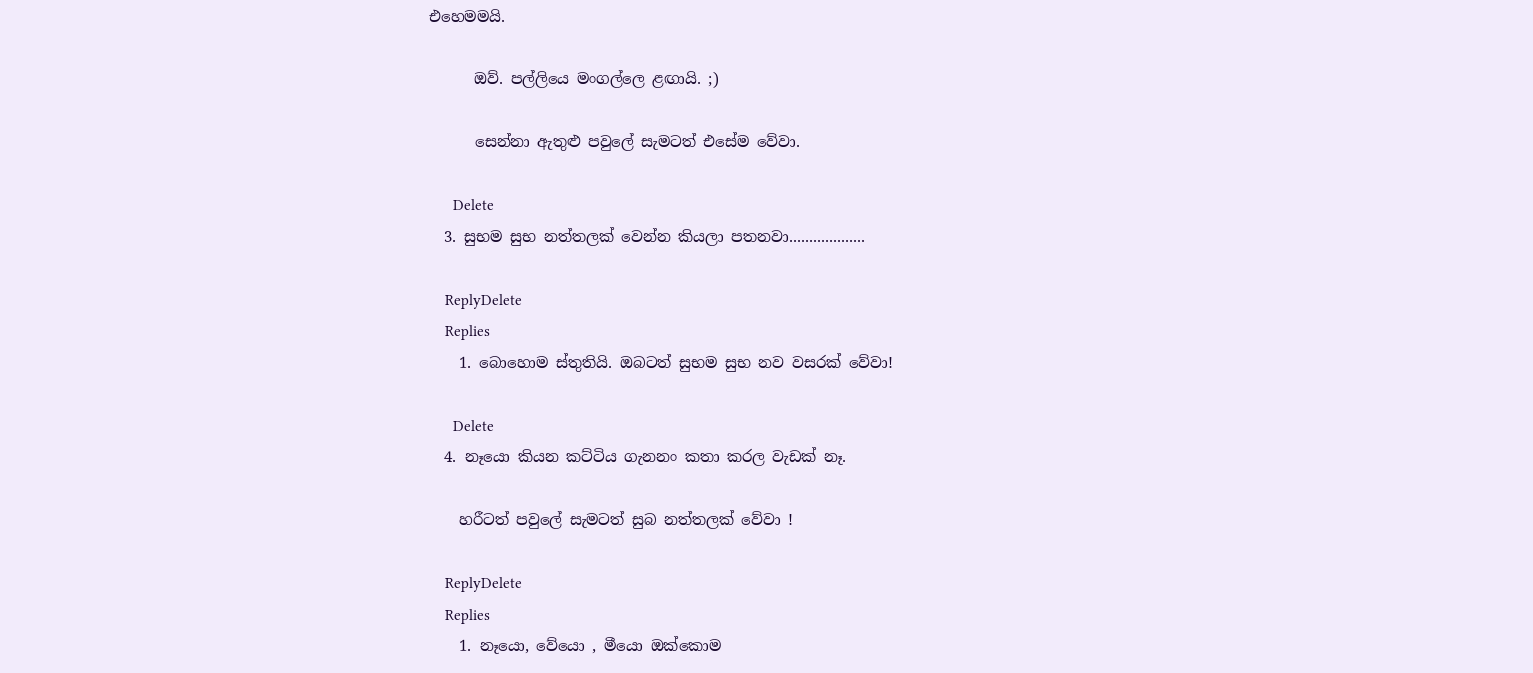එහෙමමයි.

      ඔව්. පල්ලියෙ මංගල්ලෙ ළඟායි. ;)

      සෙන්නා ඇතුළු පවුලේ සැමටත් එසේම වේවා.

      Delete
  3. සුභම සුභ නත්තලක් වෙන්න කියලා පතනවා...................

    ReplyDelete
    Replies
    1. බොහොම ස්තුතියි. ඔබටත් සුභම සුභ නව වසරක් වේවා!

      Delete
  4. නෑයො කියන කට්ටිය ගැනනං කතා කරල වැඩක් නෑ.

    හරීටත් පවුලේ සැමටත් සුබ නත්තලක් වේවා !

    ReplyDelete
    Replies
    1. නෑයො, වේයො , මීයො ඔක්කොම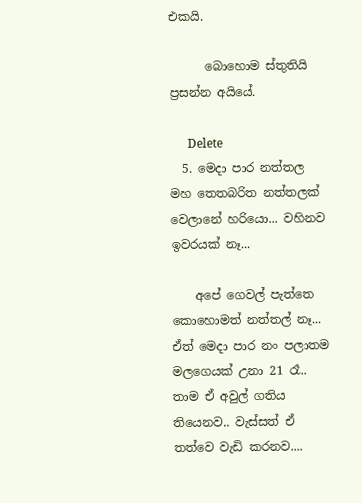එකයි.

      බොහොම ස්තුතියි ප්‍රසන්න අයියේ.

      Delete
  5. මෙදා පාර නත්තල මහ තෙතබරිත නත්තලක් වෙලානේ හරියො... වහිනව ඉවරයක් නෑ...

    අපේ ගෙවල් පැත්තෙ කොහොමත් නත්තල් නෑ... ඒත් මෙදා පාර නං පලාතම මලගෙයක් උනා 21 රෑ.. තාම ඒ අවුල් ගතිය තියෙනව.. වැස්සත් ඒ තත්වෙ වැඩි කරනව....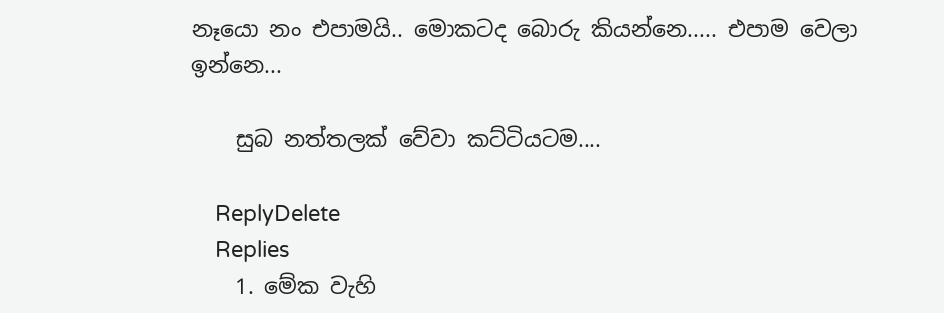නෑයො නං එපාමයි.. මොකටද බොරු කියන්නෙ..... එපාම වෙලා ඉන්නෙ...

    සුබ නත්තලක් වේවා කට්ටියටම....

    ReplyDelete
    Replies
    1. මේක වැහි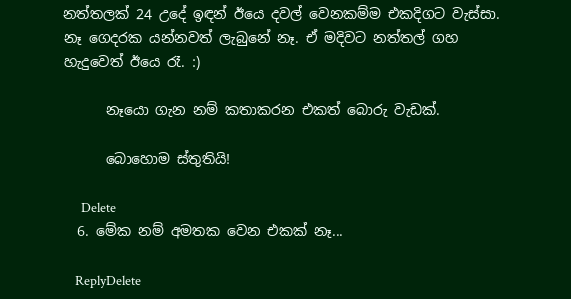නත්තලක් 24 උදේ ඉඳන් ඊයෙ දවල් වෙනකම්ම එකදිගට වැස්සා. නෑ ගෙදරක යන්නවත් ලැබුනේ නෑ. ඒ මදිවට නත්තල් ගහ හැදුවෙත් ඊයෙ රෑ. :)

      නෑයො ගැන නම් කතාකරන එකත් බොරු වැඩක්.

      බොහොම ස්තුතියි!

      Delete
  6. මේක නම් අමතක වෙන එකක් නෑ...

    ReplyDelete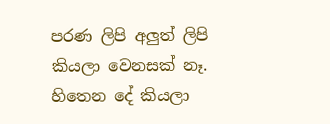පරණ ලිපි අලුත් ලිපි කියලා වෙනසක් නෑ. හිතෙන දේ කියලා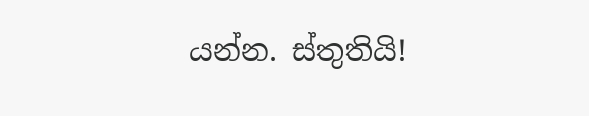යන්න. ස්තුතියි!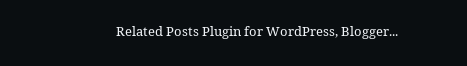Related Posts Plugin for WordPress, Blogger...